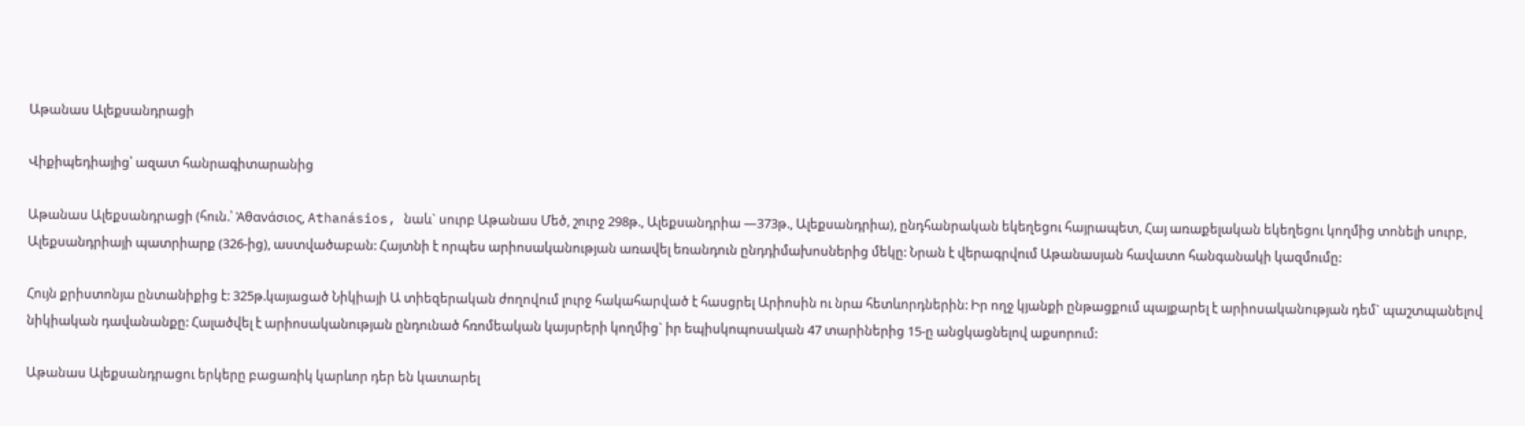Աթանաս Ալեքսանդրացի

Վիքիպեդիայից՝ ազատ հանրագիտարանից

Աթանաս Ալեքսանդրացի (հուն.՝ Ἀθανάσιος, Athanásios, նաև` սուրբ Աթանաս Մեծ, շուրջ 298թ., Ալեքսանդրիա —373թ., Ալեքսանդրիա), ընդհանրական եկեղեցու հայրապետ, Հայ առաքելական եկեղեցու կողմից տոնելի սուրբ, Ալեքսանդրիայի պատրիարք (326-ից), աստվածաբան: Հայտնի է որպես արիոսականության առավել եռանդուն ընդդիմախոսներից մեկը: Նրան է վերագրվում Աթանասյան հավատո հանգանակի կազմումը:

Հույն քրիստոնյա ընտանիքից է: 325թ.կայացած Նիկիայի Ա տիեզերական ժողովում լուրջ հակահարված է հասցրել Արիոսին ու նրա հետևորդներին: Իր ողջ կյանքի ընթացքում պայքարել է արիոսականության դեմ` պաշտպանելով նիկիական դավանանքը: Հալածվել է արիոսականության ընդունած հռոմեական կայսրերի կողմից` իր եպիսկոպոսական 47 տարիներից 15-ը անցկացնելով աքսորում:

Աթանաս Ալեքսանդրացու երկերը բացառիկ կարևոր դեր են կատարել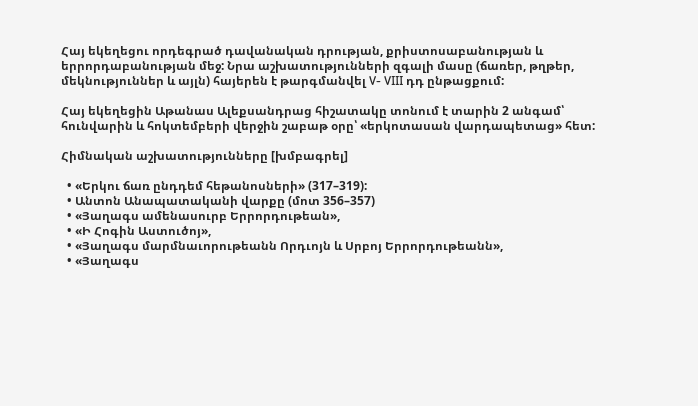Հայ եկեղեցու որդեգրած դավանական դրության, քրիստոսաբանության և երրորդաբանության մեջ: Նրա աշխատությունների զգալի մասը (ճառեր, թղթեր, մեկնություններ և այլն) հայերեն է թարգմանվել V- VIII դդ ընթացքում:

Հայ եկեղեցին Աթանաս Ալեքսանդրաց հիշատակը տոնում է տարին 2 անգամ՝ հունվարին և հոկտեմբերի վերջին շաբաթ օրը՝ «երկոտասան վարդապետաց» հետ:

Հիմնական աշխատությունները [խմբագրել]

  • «Երկու ճառ ընդդեմ հեթանոսների» (317–319):
  • Անտոն Անապատականի վարքը (մոտ 356–357)
  • «Յաղագս ամենասուրբ Երրորդութեան»,
  • «Ի Հոգին Աստուծոյ»,
  • «Յաղագս մարմնաւորութեանն Որդւոյն և Սրբոյ Երրորդութեանն»,
  • «Յաղագս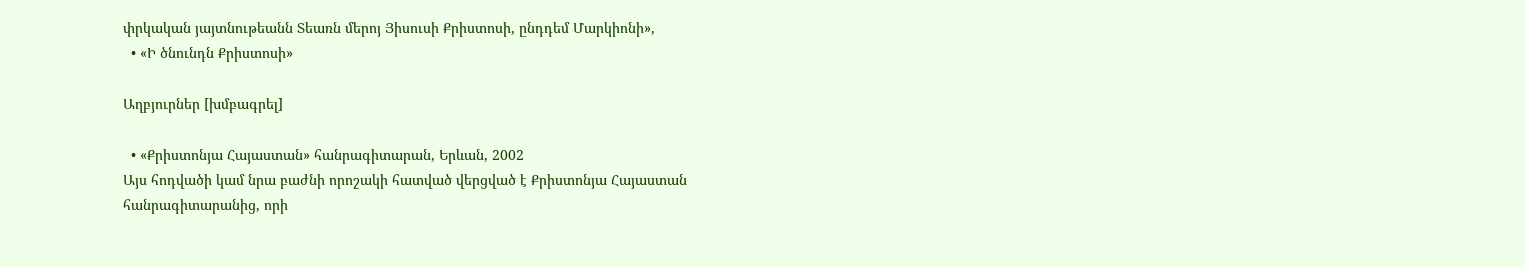փրկական յայտնութեանն Տեառն մերոյ Յիսուսի Քրիստոսի, ընդդեմ Մարկիոնի»,
  • «Ի ծնունդն Քրիստոսի»

Աղբյուրներ [խմբագրել]

  • «Քրիստոնյա Հայաստան» հանրագիտարան, Երևան, 2002
Այս հոդվածի կամ նրա բաժնի որոշակի հատված վերցված է Քրիստոնյա Հայաստան հանրագիտարանից, որի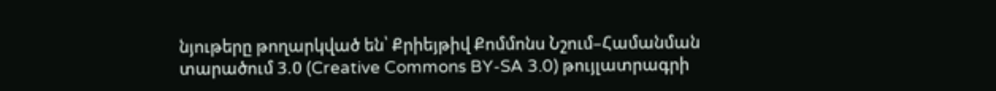նյութերը թողարկված են՝ Քրիեյթիվ Քոմմոնս Նշում–Համանման տարածում 3.0 (Creative Commons BY-SA 3.0) թույլատրագրի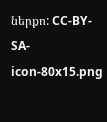ներքո: CC-BY-SA-icon-80x15.png